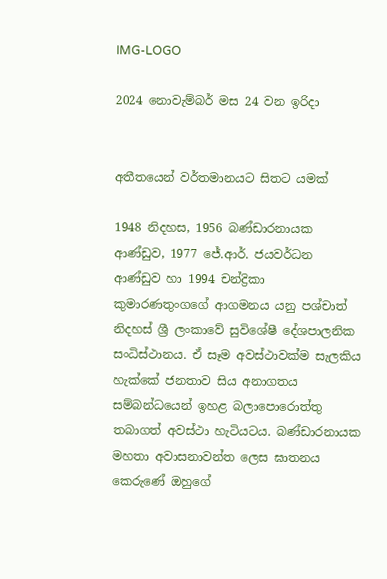IMG-LOGO

2024 නොවැම්බර් මස 24 වන ඉරිදා


අතීතයෙන් වර්තමානයට සිතට යමක්

1948 නිදහස, 1956 බණ්ඩාරනායක ආණ්ඩුව, 1977 ජේ.ආර්. ජයවර්ධන ආණ්ඩුව හා 1994 චන්ද්‍රිකා කුමාරණතුංගගේ ආගමනය යනු පශ්චාත් නිදහස් ශ්‍රී ලංකාවේ සුවිශේෂී දේශපාලනික සංධිස්ථානය. ඒ සෑම අවස්ථාවක්ම සැලකිය හැක්කේ ජනතාව සිය අනාගතය සම්බන්ධයෙන් ඉහළ බලාපොරොත්තු තබාගත් අවස්ථා හැටියටය. බණ්ඩාරනායක මහතා අවාසනාවන්ත ලෙස ඝාතනය කෙරුණේ ඔහුගේ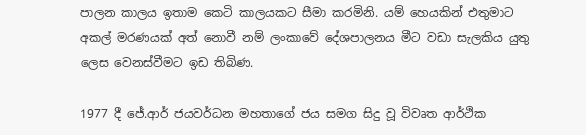පාලන කාලය ඉතාම කෙටි කාලයකට සීමා කරමිනි. යම් හෙයකින් එතුමාට අකල් මරණයක් අත් නොවී නම් ලංකාවේ දේශපාලනය මීට වඩා සැලකිය යුතු ලෙස වෙනස්වීමට ඉඩ තිබිණ.

1977 දී ජේ.ආර් ජයවර්ධන මහතාගේ ජය සමග සිදු වූ විවෘත ආර්ථික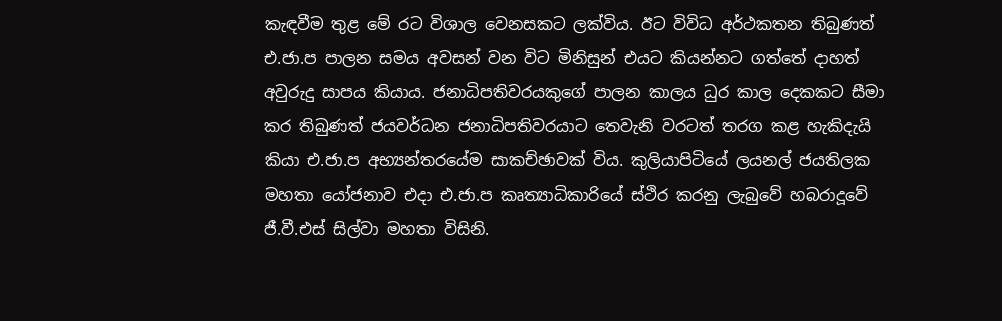කැඳවීම තුළ මේ රට විශාල වෙනසකට ලක්විය. ඊට විවිධ අර්ථකතන තිබුණත් එ.ජා.ප පාලන සමය අවසන් වන විට මිනිසුන් එයට කියන්නට ගත්තේ දාහත් අවුරුදු සාපය කියාය. ජනාධිපතිවරයකුගේ පාලන කාලය ධුර කාල දෙකකට සීමා කර තිබුණත් ජයවර්ධන ජනාධිපතිවරයාට තෙවැනි වරටත් තරග කළ හැකිදැයි කියා එ.ජා.ප අභ්‍යන්තරයේම සාකච්ඡාවක් විය. කුලියාපිටියේ ලයනල් ජයතිලක මහතා යෝජනාව එදා එ.ජා.ප කෘත්‍යාධිකාරියේ ස්ථිර කරනු ලැබුවේ හබරාදූවේ ජී.වී.එස් සිල්වා මහතා විසිනි.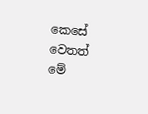කෙසේ වෙතත් මේ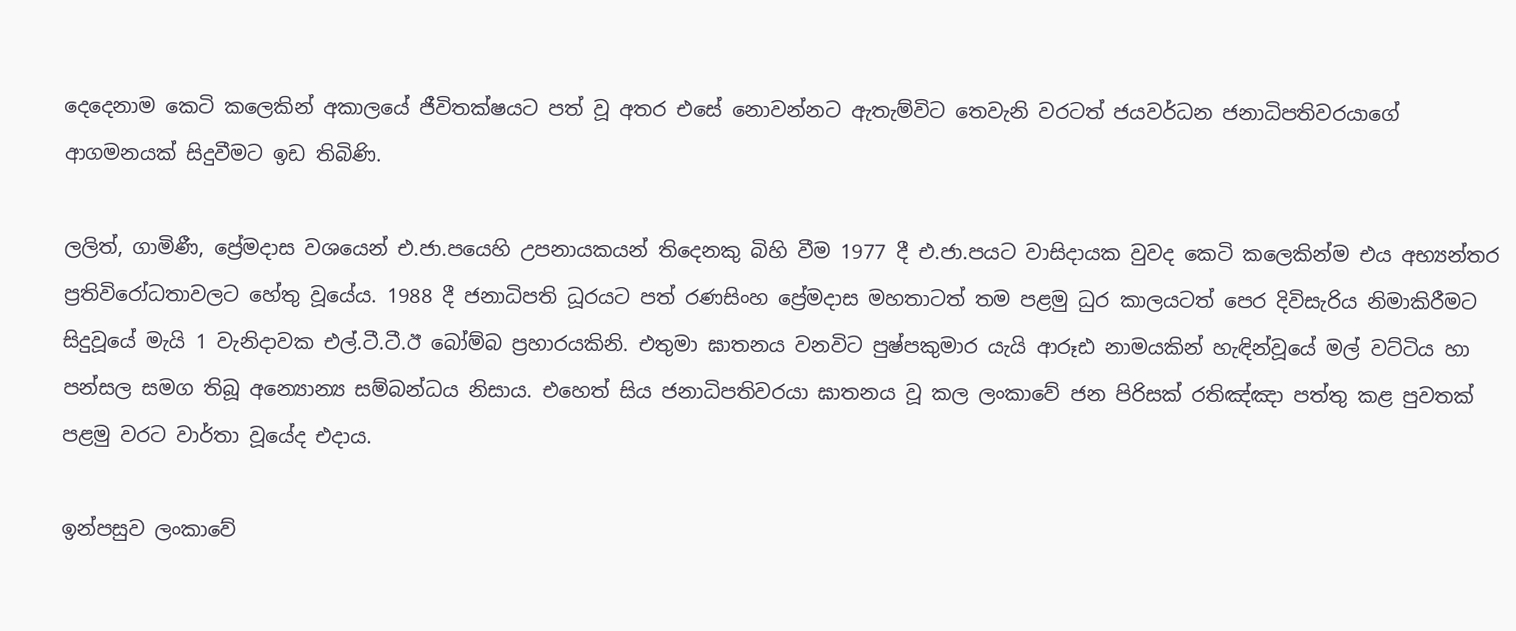දෙදෙනාම කෙටි කලෙකින් අකාලයේ ජීවිතක්ෂයට පත් වූ අතර එසේ නොවන්නට ඇතැම්විට තෙවැනි වරටත් ජයවර්ධන ජනාධිපතිවරයාගේ ආගමනයක් සිදුවීමට ඉඩ තිබිණි.

ලලිත්, ගාමිණී, ප්‍රේමදාස වශයෙන් එ.ජා.පයෙහි උපනායකයන් තිදෙනකු බිහි වීම 1977 දී එ.ජා.පයට වාසිදායක වුවද කෙටි කලෙකින්ම එය අභ්‍යන්තර ප්‍රතිවිරෝධතාවලට හේතු වූයේය. 1988 දී ජනාධිපති ධූරයට පත් රණසිංහ ප්‍රේමදාස මහතාටත් තම පළමු ධුර කාලයටත් පෙර දිවිසැරිය නිමාකිරීමට සිදුවූයේ මැයි 1 වැනිදාවක එල්.ටී.ටී.ඊ බෝම්බ ප්‍රහාරයකිනි. එතුමා ඝාතනය වනවිට පුෂ්පකුමාර යැයි ආරූඪ නාමයකින් හැඳින්වූයේ මල් වට්ටිය හා පන්සල සමග තිබූ අන්‍යොන්‍ය සම්බන්ධය නිසාය. එහෙත් සිය ජනාධිපතිවරයා ඝාතනය වූ කල ලංකාවේ ජන පිරිසක් රතිඤ්ඤා පත්තු කළ පුවතක් පළමු වරට වාර්තා වූයේද එදාය.

ඉන්පසුව ලංකාවේ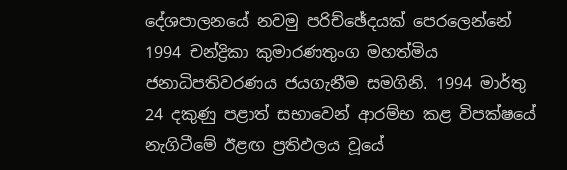දේශපාලනයේ නවමු පරිච්ඡේදයක් පෙරලෙන්නේ 1994 චන්ද්‍රිකා කුමාරණතුංග මහත්මිය ජනාධිපතිවරණය ජයගැනීම සමගිනි. 1994 මාර්තු 24 දකුණු පළාත් සභාවෙන් ආරම්භ කළ විපක්ෂයේ නැගිටීමේ ඊළඟ ප්‍රතිඵලය වූයේ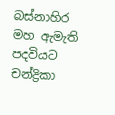බස්නාහිර මහ ඇමැති පදවියට චන්ද්‍රිකා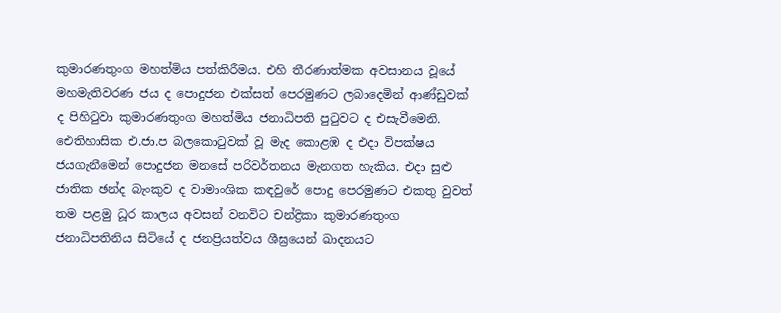කුමාරණතුංග මහත්මිය පත්කිරීමය. එහි තීරණාත්මක අවසානය වූයේ මහමැතිවරණ ජය ද පොදුජන එක්සත් පෙරමුණට ලබාදෙමින් ආණ්ඩුවක් ද පිහිටුවා කුමාරණතුංග මහත්මිය ජනාධිපති පුටුවට ද එසැවීමෙනි. ඓතිහාසික එ.ජා.ප බලකොටුවක් වූ මැද කොළඹ ද එදා විපක්ෂය ජයගැනීමෙන් පොදුජන මනසේ පරිවර්තනය මැනගත හැකිය. එදා සුළු ජාතික ඡන්ද බැංකුව ද වාමාංශික කඳවුරේ පොදු පෙරමුණට එකතු වුවත් තම පළමු ධූර කාලය අවසන් වනවිට චන්ද්‍රිකා කුමාරණතුංග ජනාධිපතිනිය සිටියේ ද ජනප්‍රියත්වය ශීඝ්‍රයෙන් ඛාදනයට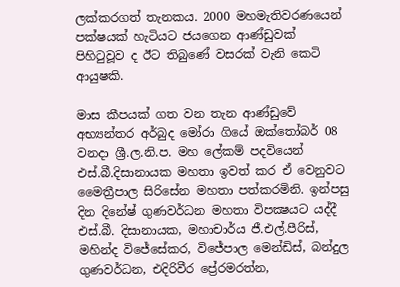ලක්කරගත් තැනකය. 2000 මහමැතිවරණයෙන් පක්ෂයක් හැටියට ජයගෙන ආණ්ඩුවක් පිහිටුවූව ද ඊට තිබුණේ වසරක් වැනි කෙටි ආයුෂකි.

මාස කීපයක් ගත වන තැන ආණ්ඩුවේ අභ්‍යන්තර අර්බුද මෝරා ගියේ ඔක්තෝබර් 08 වනදා ශ්‍රී.ල.නි.ප. මහ ලේකම් පදවියෙන් එස්.බී.දිසානායක මහතා ඉවත් කර ඒ වෙනුවට මෛත්‍රීපාල සිරිසේන මහතා පත්කරමිනි. ඉන්පසු දින දිනේෂ් ගුණවර්ධන මහතා විපක්‍ෂයට යද්දී එස්.බී. දිසානායක, මහාචාර්ය ජී.එල්.පීරිස්, මහින්ද විජේසේකර, විජේපාල මෙන්ඩිස්, බන්දුල ගුණවර්ධන, එදිරිවීර ප්‍රේරමරත්න,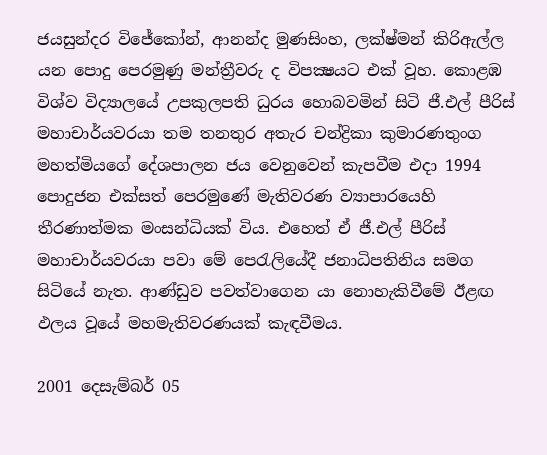ජයසුන්දර විජේකෝන්, ආනන්ද මුණසිංහ, ලක්ෂ්මන් කිරිඇල්ල යන පොදු පෙරමුණු මන්ත්‍රීවරු ද විපක්‍ෂයට එක් වූහ. කොළඹ විශ්ව විද්‍යාලයේ උපකුලපති ධුරය හොබවමින් සිටි ජී.එල් පීරිස් මහාචාර්යවරයා තම තනතුර අතැර චන්ද්‍රිකා කුමාරණතුංග මහත්මියගේ දේශපාලන ජය වෙනුවෙන් කැපවීම එදා 1994 පොදුජන එක්සත් පෙරමුණේ මැතිවරණ ව්‍යාපාරයෙහි තීරණාත්මක මංසන්ධියක් විය. එහෙත් ඒ ජී.එල් පීරිස් මහාචාර්යවරයා පවා මේ පෙරැලියේදී ජනාධිපතිනිය සමග සිටියේ නැත. ආණ්ඩුව පවත්වාගෙන යා නොහැකිවීමේ ඊළඟ ඵලය වූයේ මහමැතිවරණයක් කැඳවීමය.

2001 දෙසැම්බර් 05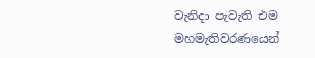වැනිදා පැවැති එම මහමැතිවරණයෙන්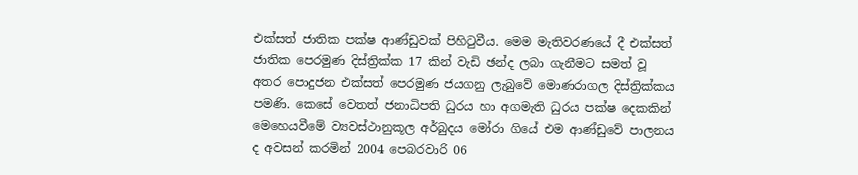එක්සත් ජාතික පක්ෂ ආණ්ඩුවක් පිහිටුවීය. මෙම මැතිවරණයේ දී එක්සත් ජාතික පෙරමුණ දිස්ත්‍රික්ක 17 කින් වැඩි ඡන්ද ලබා ගැනීමට සමත් වූ අතර පොදුජන එක්සත් පෙරමුණ ජයගනු ලැබුවේ මොණරාගල දිස්ත්‍රික්කය පමණි. කෙසේ වෙතත් ජනාධිපති ධුරය හා අගමැති ධුරය පක්ෂ දෙකකින් මෙහෙයවීමේ ව්‍යවස්ථානුකූල අර්බුදය මෝරා ගියේ එම ආණ්ඩුවේ පාලනය ද අවසන් කරමින් 2004 පෙබරවාරි 06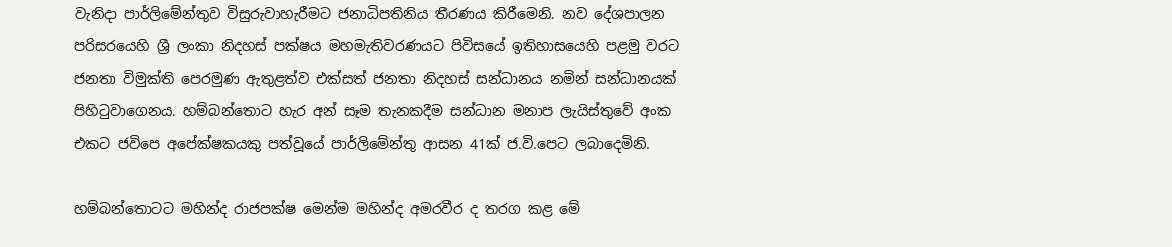වැනිදා පාර්ලිමේන්තුව විසුරුවාහැරීමට ජනාධිපතිනිය තීරණය කිරීමෙනි. නව දේශපාලන පරිසරයෙහි ශ්‍රී ලංකා නිදහස් පක්ෂය මහමැතිවරණයට පිවිසයේ ඉතිහාසයෙහි පළමු වරට ජනතා විමුක්ති පෙරමුණ ඇතුළත්ව එක්සත් ජනතා නිදහස් සන්ධානය නමින් සන්ධානයක් පිහිටුවාගෙනය. හම්බන්තොට හැර අන් සෑම තැනකදීම සන්ධාන මනාප ලැයිස්තුවේ අංක එකට ජවිපෙ අපේක්ෂකයකු පත්වූයේ පාර්ලිමේන්තු ආසන 41ක් ජ.වි.පෙට ලබාදෙමිනි.

හම්බන්තොටට මහින්ද රාජපක්ෂ මෙන්ම මහින්ද අමරවීර ද තරග කළ මේ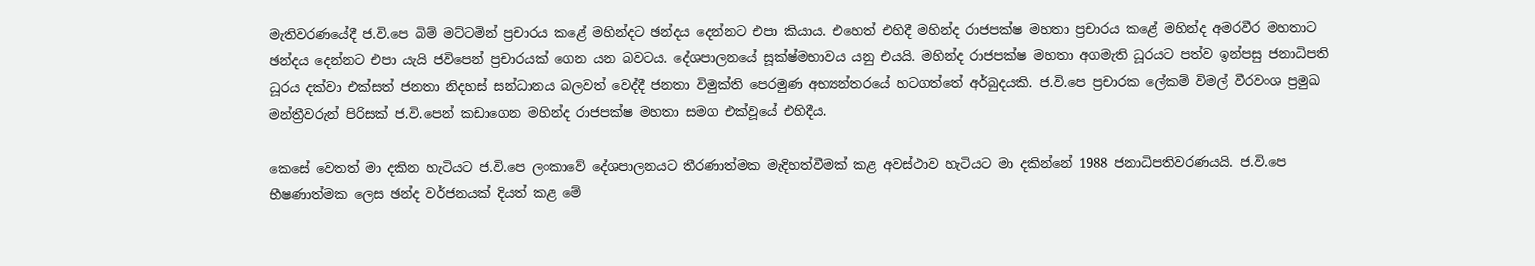මැතිවරණයේදී ජ.වි.පෙ බිම් මට්ටමින් ප්‍රචාරය කළේ මහින්දට ඡන්දය දෙන්නට එපා කියාය. එහෙත් එහිදී මහින්ද රාජපක්ෂ මහතා ප්‍රචාරය කළේ මහින්ද අමරවීර මහතාට ඡන්දය දෙන්නට එපා යැයි ජවිපෙන් ප්‍රචාරයක් ගෙන යන බවටය. දේශපාලනයේ සූක්ෂ්මභාවය යනු එයයි. මහින්ද රාජපක්ෂ මහතා අගමැති ධූරයට පත්ව ඉන්පසු ජනාධිපති ධූරය දක්වා එක්සත් ජනතා නිදහස් සන්ධානය බලවත් වෙද්දී ජනතා විමුක්ති පෙරමුණ අභ්‍යන්තරයේ හටගත්තේ අර්බුදයකි. ජ.වි.පෙ ප්‍රචාරක ලේකම් විමල් වීරවංශ ප්‍රමුඛ මන්ත්‍රීවරුන් පිරිසක් ජ.වි.පෙන් කඩාගෙන මහින්ද රාජපක්ෂ මහතා සමග එක්වූයේ එහිදීය.

කෙසේ වෙතත් මා දකින හැටියට ජ.වි.පෙ ලංකාවේ දේශපාලනයට තීරණාත්මක මැදිහත්වීමක් කළ අවස්ථාව හැටියට මා දකින්නේ 1988 ජනාධිපතිවරණයයි. ජ.වි.පෙ භීෂණාත්මක ලෙස ඡන්ද වර්ජනයක් දියත් කළ මේ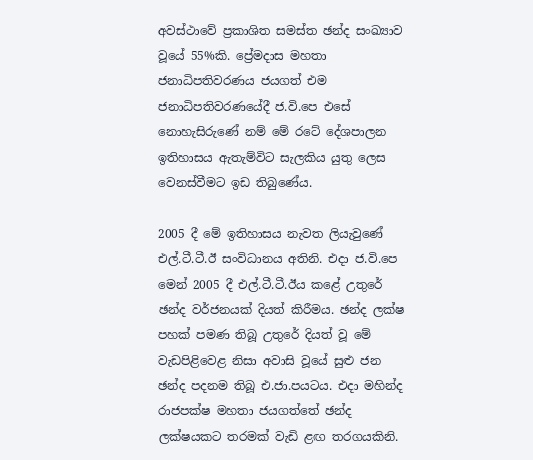අවස්ථාවේ ප්‍රකාශිත සමස්ත ඡන්ද සංඛ්‍යාව වූයේ 55%කි. ප්‍රේමදාස මහතා ජනාධිපතිවරණය ජයගත් එම ජනාධිපතිවරණයේදී ජ.වි.පෙ එසේ නොහැසිරුණේ නම් මේ රටේ දේශපාලන ඉතිහාසය ඇතැම්විට සැලකිය යුතු ලෙස වෙනස්වීමට ඉඩ තිබුණේය.

2005 දී මේ ඉතිහාසය නැවත ලියැවුණේ එල්.ටී.ටී.ඊ සංවිධානය අතිනි. එදා ජ.වි.පෙ මෙන් 2005 දී එල්.ටී.ටී.ඊය කළේ උතුරේ ඡන්ද වර්ජනයක් දියත් කිරීමය. ඡන්ද ලක්ෂ පහක් පමණ තිබූ උතුරේ දියත් වූ මේ වැඩපිළිවෙළ නිසා අවාසි වූයේ සුළු ජන ඡන්ද පදනම තිබූ එ.ජා.පයටය. එදා මහින්ද රාජපක්ෂ මහතා ජයගත්තේ ඡන්ද ලක්ෂයකට තරමක් වැඩි ළඟ තරගයකිනි.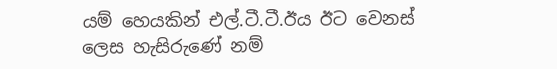යම් හෙයකින් එල්.ටී.ටී.ඊය ඊට වෙනස් ලෙස හැසිරුණේ නම්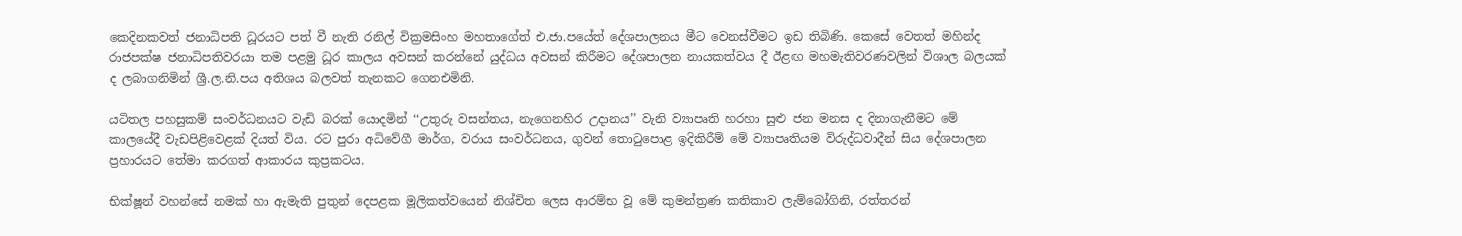කෙදිනකවත් ජනාධිපති ධූරයට පත් වී නැති රනිල් වික්‍රමසිංහ මහතාගේත් එ.ජා.පයේත් දේශපාලනය මීට වෙනස්වීමට ඉඩ තිබිණි. කෙසේ වෙතත් මහින්ද රාජපක්ෂ ජනාධිපතිවරයා තම පළමු ධූර කාලය අවසන් කරන්නේ යුද්ධය අවසන් කිරීමට දේශපාලන නායකත්වය දී ඊළඟ මහමැතිවරණවලින් විශාල බලයක් ද ලබාගනිමින් ශ්‍රී.ල.නි.පය අතිශය බලවත් තැනකට ගෙනඑමිනි.

යටිතල පහසුකම් සංවර්ධනයට වැඩි බරක් යොදමින් ‘‘උතුරු වසන්තය, නැගෙනහිර උදානය’’ වැනි ව්‍යාපෘති හරහා සුළු ජන මනස ද දිනාගැනීමට මේ කාලයේදී වැඩපිළිවෙළක් දියත් විය. රට පුරා අධිවේගී මාර්ග, වරාය සංවර්ධනය, ගුවන් තොටුපොළ ඉදිකිරීම් මේ ව්‍යාපෘතියම විරුද්ධවාදීන් සිය දේශපාලන ප්‍රහාරයට තේමා කරගත් ආකාරය කුප්‍රකටය.

භික්ෂූන් වහන්සේ නමක් හා ඇමැති පුතුන් දෙපළක මූලිකත්වයෙන් නිශ්චිත ලෙස ආරම්භ වූ මේ කුමන්ත්‍රණ කතිකාව ලැම්බෝගිනි, රත්තරන්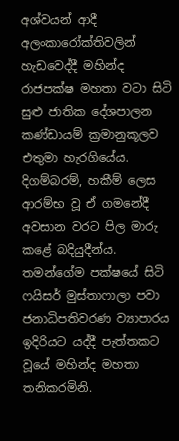අශ්වයන් ආදී අලංකාරෝක්තිවලින් හැඩවෙද්දී මහින්ද රාජපක්ෂ මහතා වටා සිටි සුළු ජාතික දේශපාලන කණ්ඩායම් ක්‍රමානුකූලව එතුමා හැරගියේය. දිගම්බරම්, හකීම් ලෙස ආරම්භ වූ ඒ ගමනේදී අවසාන වරට පිල මාරු කළේ බදියුදීන්ය. තමන්ගේම පක්ෂයේ සිටි ෆයිසර් මුස්තාෆාලා පවා ජනාධිපතිවරණ ව්‍යාපාරය ඉදිරියට යද්දී පැත්තකට වූයේ මහින්ද මහතා තනිකරමිනි.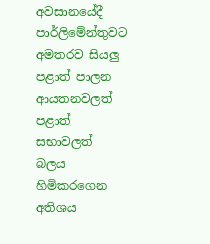අවසානයේදී පාර්ලිමේන්තුවට අමතරව සියලු පළාත් පාලන ආයතනවලත් පළාත් සභාවලත් බලය හිමිකරගෙන අතිශය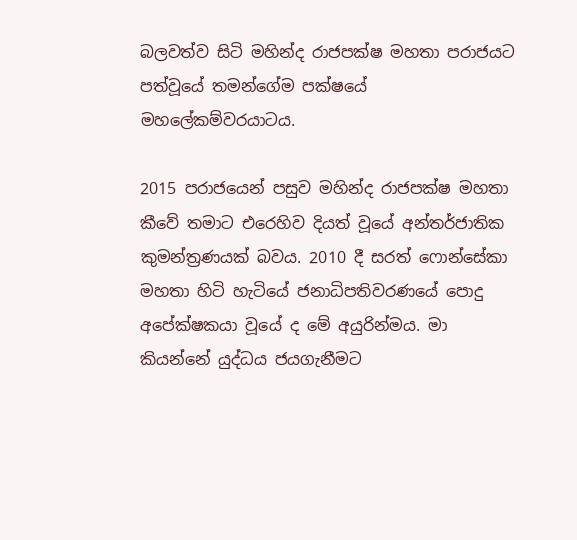බලවත්ව සිටි මහින්ද රාජපක්ෂ මහතා පරාජයට පත්වූයේ තමන්ගේම පක්ෂයේ මහලේකම්වරයාටය.

2015 පරාජයෙන් පසුව මහින්ද රාජපක්ෂ මහතා කීවේ තමාට එරෙහිව දියත් වූයේ අන්තර්ජාතික කුමන්ත්‍රණයක් බවය. 2010 දී සරත් ෆොන්සේකා මහතා හිටි හැටියේ ජනාධිපතිවරණයේ පොදු අපේක්ෂකයා වූයේ ද මේ අයුරින්මය. මා කියන්නේ යුද්ධය ජයගැනීමට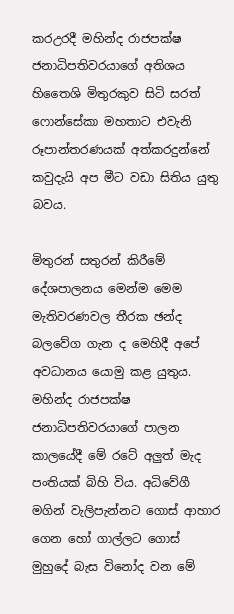කරඋරදී මහින්ද රාජපක්ෂ ජනාධිපතිවරයාගේ අතිශය හිතෛශි මිතුරකුව සිටි සරත් ෆොන්සේකා මහතාට එවැනි රූපාන්තරණයක් අත්කරදුන්නේ කවුදැයි අප මීට වඩා සිතිය යුතු බවය.

මිතුරන් සතුරන් කිරීමේ දේශපාලනය මෙන්ම මෙම මැතිවරණවල තීරක ඡන්ද බලවේග ගැන ද මෙහිදී අපේ අවධානය යොමු කළ යුතුය. මහින්ද රාජපක්ෂ ජනාධිපතිවරයාගේ පාලන කාලයේදී මේ රටේ අලුත් මැද පංතියක් බිහි විය. අධිවේගී මගින් වැලිපැන්නට ගොස් ආහාර ගෙන හෝ ගාල්ලට ගොස් මුහුදේ බැස විනෝද වන මේ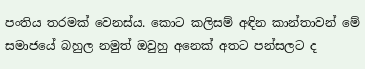පංතිය තරමක් වෙනස්ය. කොට කලිසම් අඳින කාන්තාවන් මේ සමාජයේ බහුල නමුත් ඔවුහු අනෙක් අතට පන්සලට ද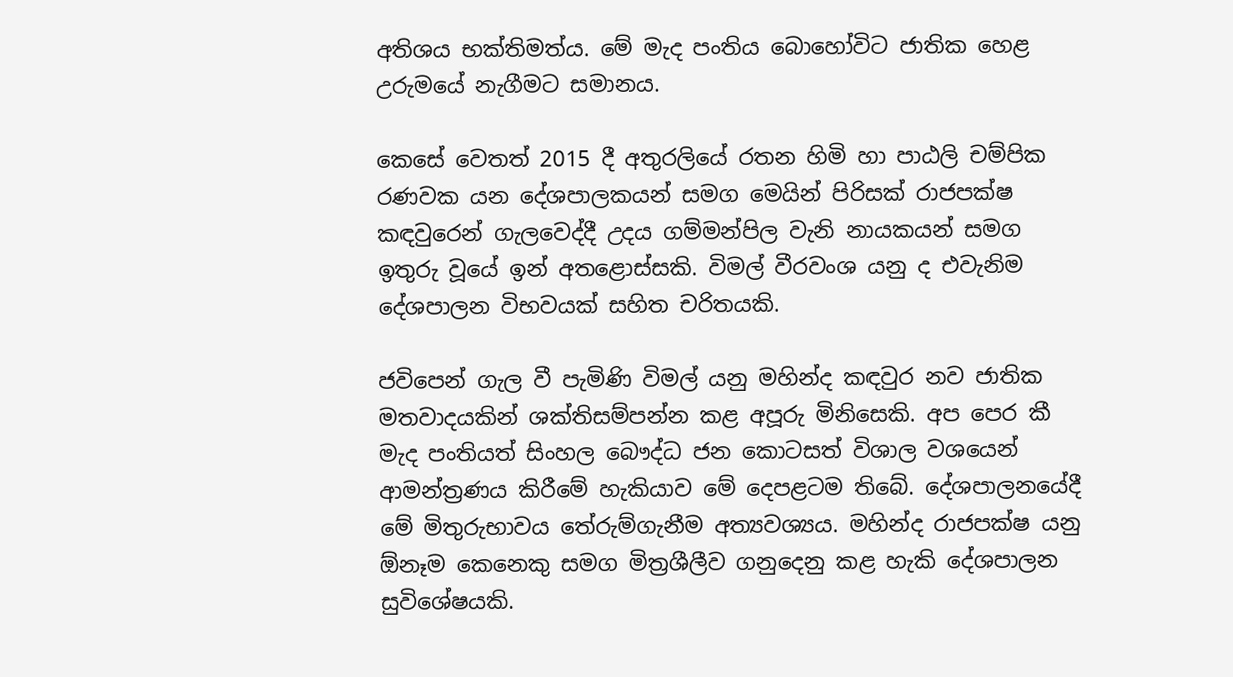අතිශය භක්තිමත්ය. මේ මැද පංතිය බොහෝවිට ජාතික හෙළ උරුමයේ නැගීමට සමානය.

කෙසේ වෙතත් 2015 දී අතුරලියේ රතන හිමි හා පාඨලි චම්පික රණවක යන දේශපාලකයන් සමග මෙයින් පිරිසක් රාජපක්ෂ කඳවුරෙන් ගැලවෙද්දී උදය ගම්මන්පිල වැනි නායකයන් සමග ඉතුරු වූයේ ඉන් අතළොස්සකි. විමල් වීරවංශ යනු ද එවැනිම දේශපාලන විභවයක් සහිත චරිතයකි.

ජවිපෙන් ගැල වී පැමිණි විමල් යනු මහින්ද කඳවුර නව ජාතික මතවාදයකින් ශක්තිසම්පන්න කළ අපූරු මිනිසෙකි. අප පෙර කී මැද පංතියත් සිංහල බෞද්ධ ජන කොටසත් විශාල වශයෙන් ආමන්ත්‍රණය කිරීමේ හැකියාව මේ දෙපළටම තිබේ. දේශපාලනයේදී මේ මිතුරුභාවය තේරුම්ගැනීම අත්‍යවශ්‍යය. මහින්ද රාජපක්ෂ යනු ඕනෑම කෙනෙකු සමග මිත්‍රශීලීව ගනුදෙනු කළ හැකි දේශපාලන සුවිශේෂයකි.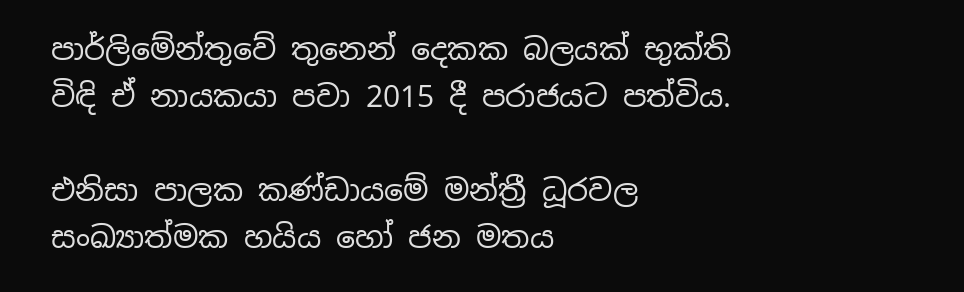පාර්ලිමේන්තුවේ තුනෙන් දෙකක බලයක් භුක්ති විඳි ඒ නායකයා පවා 2015 දී පරාජයට පත්විය.

එනිසා පාලක කණ්ඩායමේ මන්ත්‍රී ධූරවල සංඛ්‍යාත්මක හයිය හෝ ජන මතය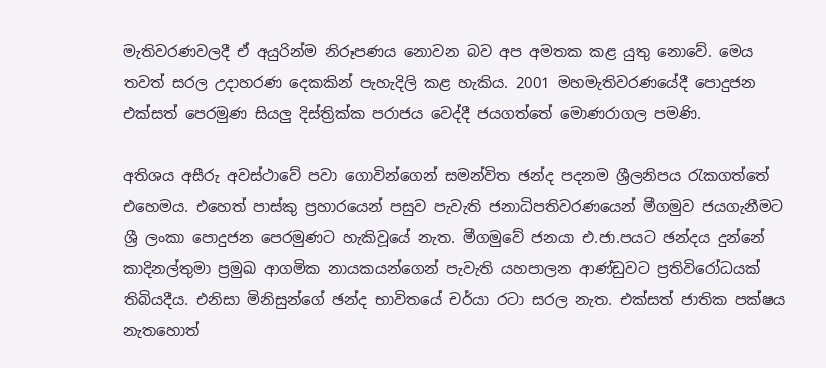මැතිවරණවලදී ඒ අයුරින්ම නිරූපණය නොවන බව අප අමතක කළ යුතු නොවේ. මෙය තවත් සරල උදාහරණ දෙකකින් පැහැදිලි කළ හැකිය. 2001 මහමැතිවරණයේදී පොදුජන එක්සත් පෙරමුණ සියලු දිස්ත්‍රික්ක පරාජය වෙද්දී ජයගත්තේ මොණරාගල පමණි.

අතිශය අසීරු අවස්ථාවේ පවා ගොවින්ගෙන් සමන්විත ඡන්ද පදනම ශ්‍රීලනිපය රැකගත්තේ එහෙමය. එහෙත් පාස්කු ප්‍රහාරයෙන් පසුව පැවැති ජනාධිපතිවරණයෙන් මීගමුව ජයගැනීමට ශ්‍රී ලංකා පොදුජන පෙරමුණට හැකිවූයේ නැත. මීගමුවේ ජනයා එ.ජා.පයට ඡන්දය දුන්නේ කාදිනල්තුමා ප්‍රමුඛ ආගමික නායකයන්ගෙන් පැවැති යහපාලන ආණ්ඩුවට ප්‍රතිවිරෝධයක් තිබියදීය. එනිසා මිනිසුන්ගේ ඡන්ද භාවිතයේ චර්යා රටා සරල නැත. එක්සත් ජාතික පක්ෂය නැතහොත්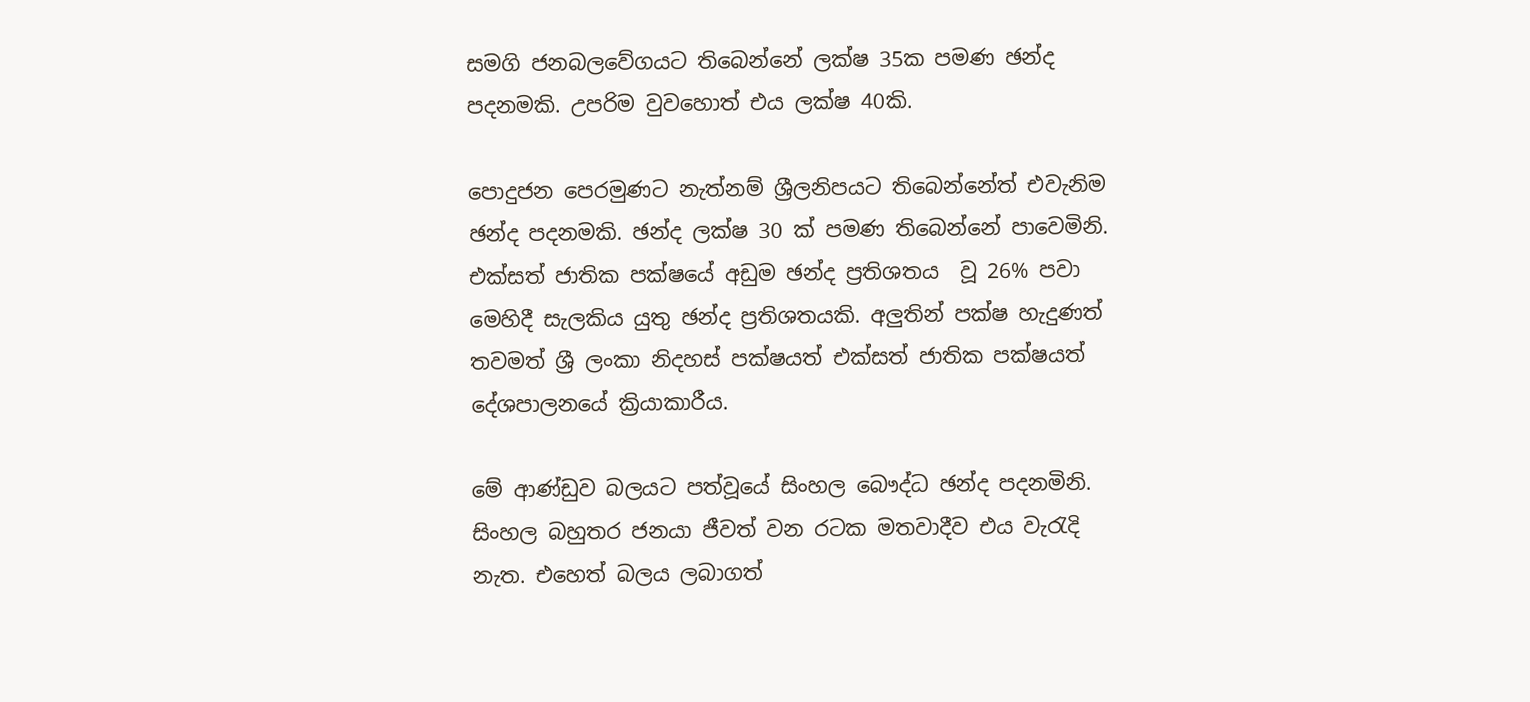සමගි ජනබලවේගයට තිබෙන්නේ ලක්ෂ 35ක පමණ ඡන්ද පදනමකි. උපරිම වුවහොත් එය ලක්ෂ 40කි.

පොදුජන පෙරමුණට නැත්නම් ශ්‍රීලනිපයට තිබෙන්නේත් එවැනිම ඡන්ද පදනමකි. ඡන්ද ලක්ෂ 30 ක් පමණ තිබෙන්නේ පාවෙමිනි. එක්සත් ජාතික පක්ෂයේ අඩුම ඡන්ද ප්‍රතිශතය  වූ 26% පවා මෙහිදී සැලකිය යුතු ඡන්ද ප්‍රතිශතයකි. අලුතින් පක්ෂ හැදුණත් තවමත් ශ්‍රී ලංකා නිදහස් පක්ෂයත් එක්සත් ජාතික පක්ෂයත් දේශපාලනයේ ක්‍රියාකාරීය.

මේ ආණ්ඩුව බලයට පත්වූයේ සිංහල බෞද්ධ ඡන්ද පදනමිනි. සිංහල බහුතර ජනයා ජීවත් වන රටක මතවාදීව එය වැරැදි නැත. එහෙත් බලය ලබාගත්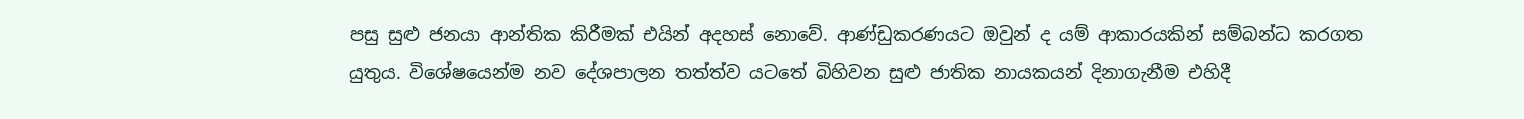පසු සුළු ජනයා ආන්තික කිරීමක් එයින් අදහස් නොවේ. ආණ්ඩුකරණයට ඔවුන් ද යම් ආකාරයකින් සම්බන්ධ කරගත යුතුය. විශේෂයෙන්ම නව දේශපාලන තත්ත්ව යටතේ බිහිවන සුළු ජාතික නායකයන් දිනාගැනීම එහිදී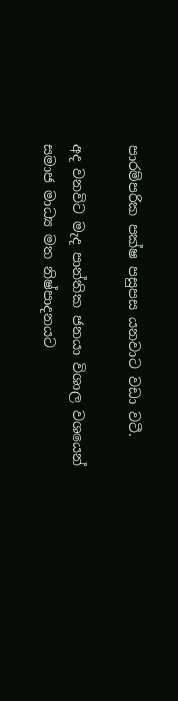පාරම්පරික පක්ෂ පසුපස යනවාට වඩා වටී.

අද වනවිට මැද පාන්තික ජනයා විශාල වශයෙන් සමාජ මාධ්‍ය මත නිෂ්පාදනයට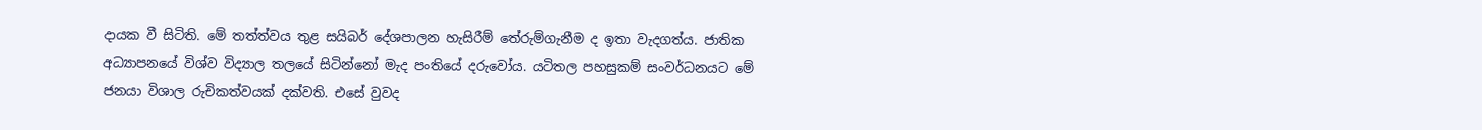දායක වී සිටිති. මේ තත්ත්වය තුළ සයිබර් දේශපාලන හැසිරීම් තේරුම්ගැනීම ද ඉතා වැදගත්ය. ජාතික අධ්‍යාපනයේ විශ්ව විද්‍යාල තලයේ සිටින්නෝ මැද පංතියේ දරුවෝය. යටිතල පහසුකම් සංවර්ධනයට මේ ජනයා විශාල රුචිකත්වයක් දක්වති. එසේ වුවද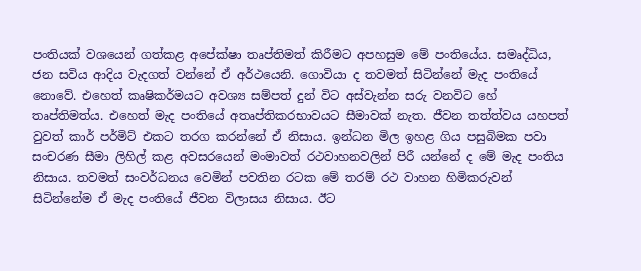පංතියක් වශයෙන් ගත්කළ අපේක්ෂා තෘප්තිමත් කිරීමට අපහසුම මේ පංතියේය. සමෘද්ධිය, ජන සවිය ආදිය වැදගත් වන්නේ ඒ අර්ථයෙනි. ගොවියා ද තවමත් සිටින්නේ මැද පංතියේ නොවේ. එහෙත් කෘෂිකර්මයට අවශ්‍ය සම්පත් දුන් විට අස්වැන්න සරු වනවිට හේ තෘප්තිමත්ය. එහෙත් මැද පංතියේ අතෘප්තිකරභාවයට සීමාවක් නැත. ජීවන තත්ත්වය යහපත් වුවත් කාර් පර්මිට් එකට තරග කරන්නේ ඒ නිසාය. ඉන්ධන මිල ඉහළ ගිය පසුබිමක පවා සංචරණ සීමා ලිහිල් කළ අවසරයෙන් මංමාවත් රථවාහනවලින් පිරී යන්නේ ද මේ මැද පංතිය නිසාය. තවමත් සංවර්ධනය වෙමින් පවතින රටක මේ තරම් රථ වාහන හිමිකරුවන් සිටින්නේම ඒ මැද පංතියේ ජීවන විලාසය නිසාය. ඊට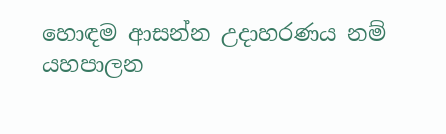හොඳම ආසන්න උදාහරණය නම් යහපාලන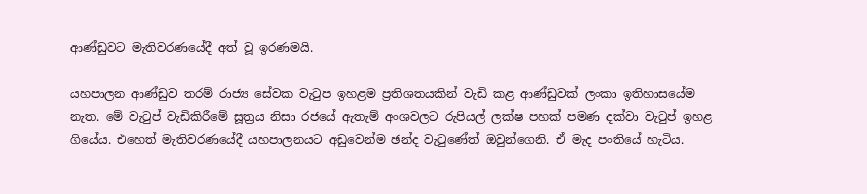ආණ්ඩුවට මැතිවරණයේදී අත් වූ ඉරණමයි.

යහපාලන ආණ්ඩුව තරම් රාජ්‍ය සේවක වැටුප ඉහළම ප්‍රතිශතයකින් වැඩි කළ ආණ්ඩුවක් ලංකා ඉතිහාසයේම නැත. මේ වැටුප් වැඩිකිරීමේ සූත්‍රය නිසා රජයේ ඇතැම් අංශවලට රුපියල් ලක්ෂ පහක් පමණ දක්වා වැටුප් ඉහළ ගියේය. එහෙත් මැතිවරණයේදී යහපාලනයට අඩුවෙන්ම ඡන්ද වැටුණේත් ඔවුන්ගෙනි. ඒ මැද පංතියේ හැටිය.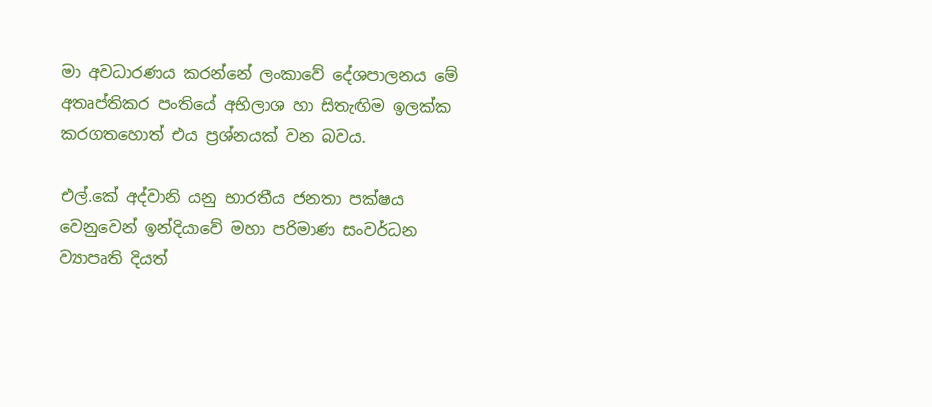මා අවධාරණය කරන්නේ ලංකාවේ දේශපාලනය මේ අතෘප්තිකර පංතියේ අභිලාශ හා සිතැඟිම ඉලක්ක කරගතහොත් එය ප්‍රශ්නයක් වන බවය.

එල්.කේ අද්වානි යනු භාරතීය ජනතා පක්ෂය වෙනුවෙන් ඉන්දියාවේ මහා පරිමාණ සංවර්ධන ව්‍යාපෘති දියත්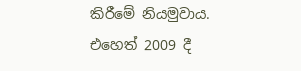කිරීමේ නියමුවාය. එහෙත් 2009 දී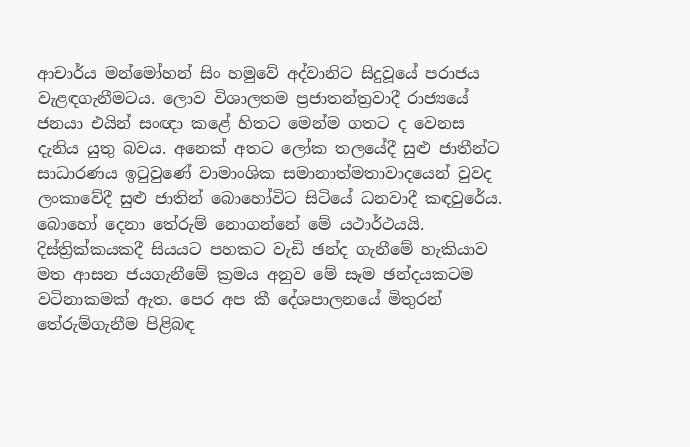ආචාර්ය මන්මෝහන් සිං හමුවේ අද්වානිට සිදුවූයේ පරාජය වැළඳගැනීමටය. ලොව විශාලතම ප්‍රජාතන්ත්‍රවාදී රාජ්‍යයේ ජනයා එයින් සංඥා කළේ හිතට මෙන්ම ගතට ද වෙනස දැනිය යුතු බවය. අනෙක් අතට ලෝක තලයේදී සුළු ජාතීන්ට සාධාරණය ඉටුවුණේ වාමාංශික සමානාත්මතාවාදයෙන් වුවද ලංකාවේදී සුළු ජාතින් බොහෝවිට සිටියේ ධනවාදී කඳවුරේය. බොහෝ දෙනා තේරුම් නොගන්නේ මේ යථාර්ථයයි. දිස්ත්‍රික්කයකදී සියයට පහකට වැඩි ඡන්ද ගැනීමේ හැකියාව මත ආසන ජයගැනීමේ ක්‍රමය අනුව මේ සෑම ඡන්දයකටම වටිනාකමක් ඇත. පෙර අප කී දේශපාලනයේ මිතුරන් තේරුම්ගැනීම පිළිබඳ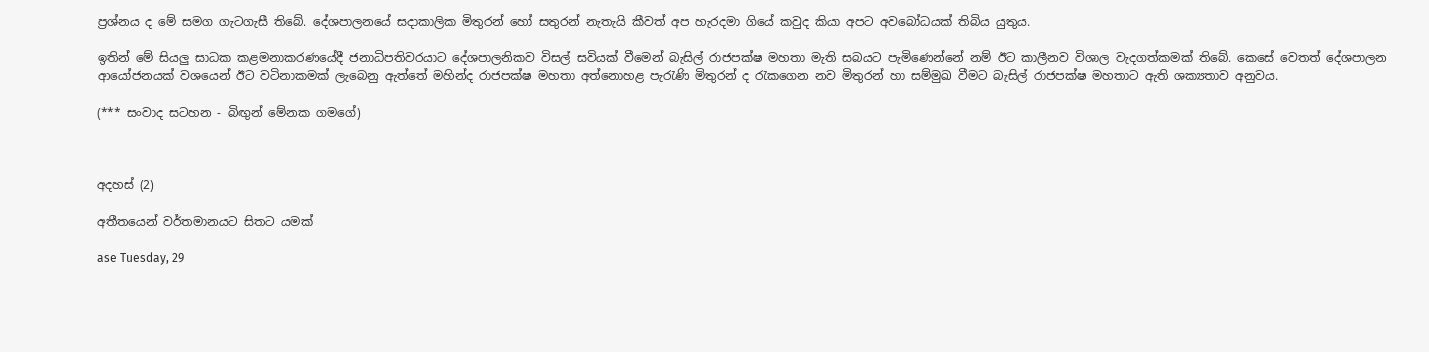ප්‍රශ්නය ද මේ සමග ගැටගැසී තිබේ. දේශපාලනයේ සදාකාලික මිතුරන් හෝ සතුරන් නැතැයි කීවත් අප හැරදමා ගියේ කවුද කියා අපට අවබෝධයක් තිබිය යුතුය.

ඉතින් මේ සියලු සාධක කළමනාකරණයේදී ජනාධිපතිවරයාට දේශපාලනිකව විසල් සවියක් වීමෙන් බැසිල් රාජපක්ෂ මහතා මැති සබයට පැමිණෙන්නේ නම් ඊට කාලීනව විශාල වැදගත්කමක් තිබේ. කෙසේ වෙතත් දේශපාලන ආයෝජනයක් වශයෙන් ඊට වටිනාකමක් ලැබෙනු ඇත්තේ මහින්ද රාජපක්ෂ මහතා අත්නොහළ පැරැණි මිතුරන් ද රැකගෙන නව මිතුරන් හා සම්මුඛ වීමට බැසිල් රාජපක්ෂ මහතාට ඇති ශක්‍යතාව අනුවය.

(*** සංවාද සටහන - බිඟුන් මේනක ගමගේ)



අදහස් (2)

අතීතයෙන් වර්තමානයට සිතට යමක්

ase Tuesday, 29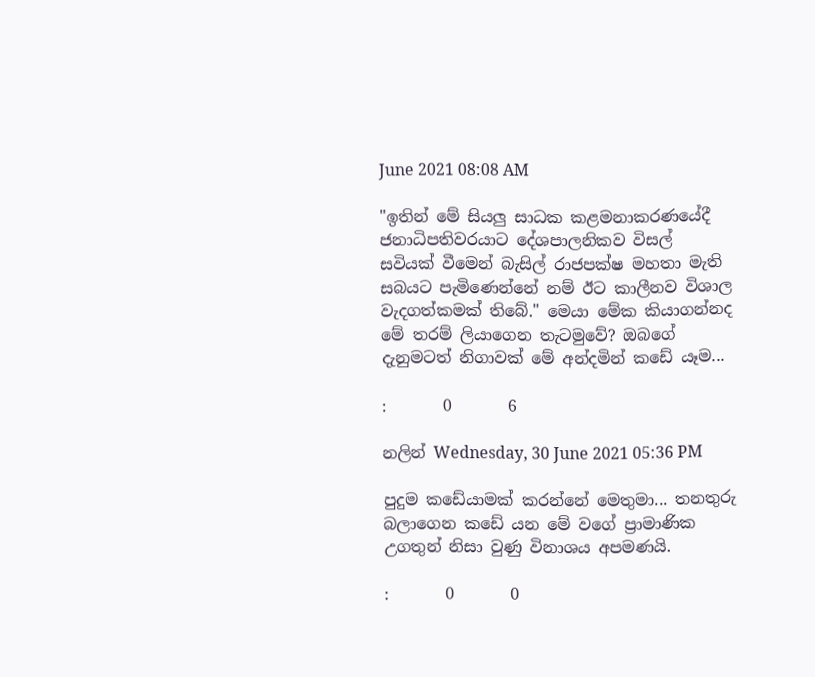June 2021 08:08 AM

"ඉතින් මේ සියලු සාධක කළමනාකරණයේදී ජනාධිපතිවරයාට දේශපාලනිකව විසල් සවියක් වීමෙන් බැසිල් රාජපක්ෂ මහතා මැති සබයට පැමිණෙන්නේ නම් ඊට කාලීනව විශාල වැදගත්කමක් තිබේ." මෙයා මේක කියාගන්නද මේ තරම් ලියාගෙන තැටමුවේ? ඔබගේ දැනුමටත් නිගාවක් මේ අන්දමින් කඩේ යෑම...

:       0       6

නලින් Wednesday, 30 June 2021 05:36 PM

පුදුම කඩේයාමක් කරන්නේ මෙතුමා... තනතුරු බලාගෙන කඩේ යන මේ වගේ ප්‍රාමාණික උගතුන් නිසා වුණු විනාශය අපමණයි.

:       0       0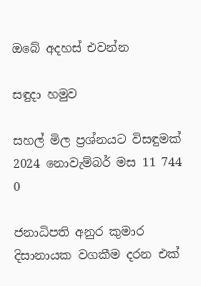ඔබේ අදහස් එවන්න

සඳුදා හමුව

සහල් මිල ප්‍රශ්නයට විසඳුමක්
2024 නොවැම්බර් මස 11 744 0

ජනාධිපති අනුර කුමාර දිසානායක වගකීම දරන එක්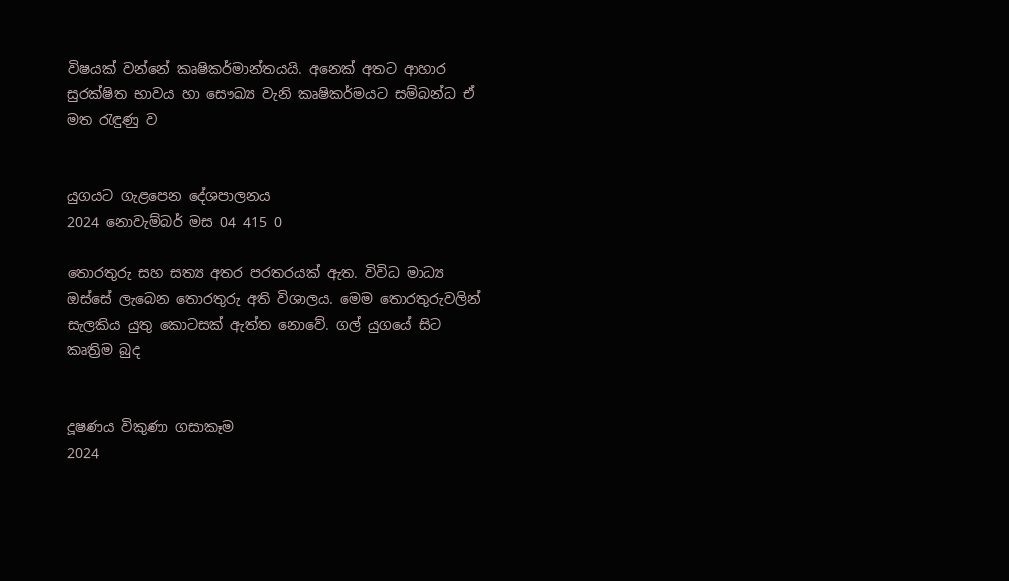විෂයක් වන්නේ කෘෂිකර්මාන්තයයි. අනෙක් අතට ආහාර සුරක්ෂිත භාවය හා සෞඛ්‍ය වැනි කෘෂිකර්මයට සම්බන්ධ ඒ මත රැඳුණු ව


යුගයට ගැළපෙන දේශපාලනය
2024 නොවැම්බර් මස 04 415 0

තොරතුරු සහ සත්‍ය අතර පරතරයක් ඇත. විවිධ මාධ්‍ය ඔස්සේ ලැබෙන තොරතුරු අති විශාලය. මෙම තොරතුරුවලින් සැලකිය යුතු කොටසක් ඇත්ත නොවේ. ගල් යුගයේ සිට කෘත්‍රිම බුද


දූෂණය විකුණා ගසාකෑම
2024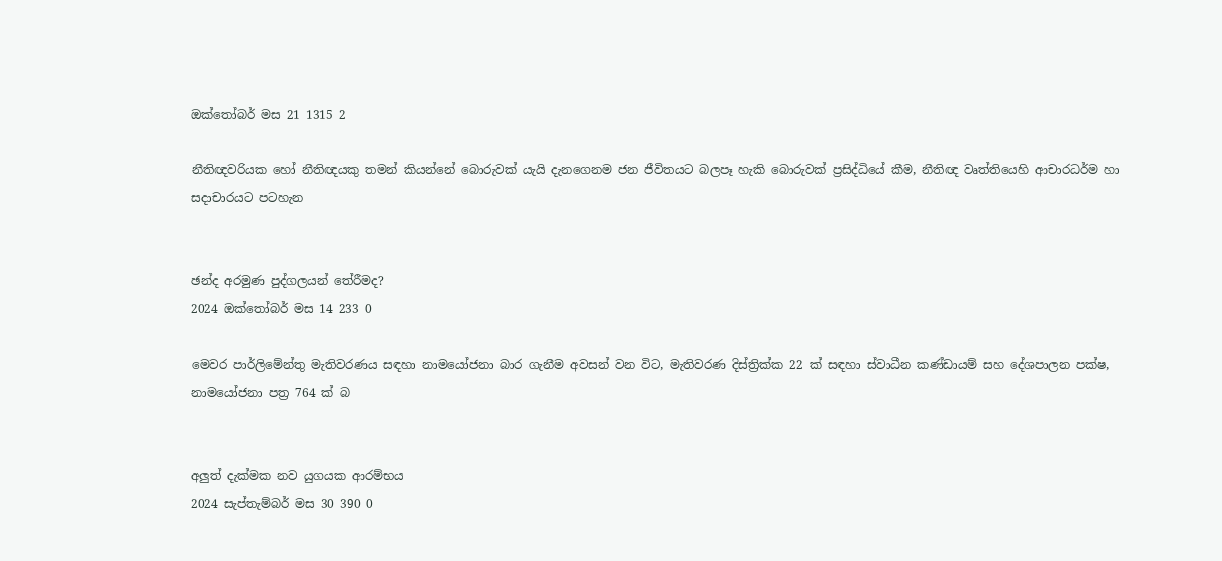ඔක්තෝබර් මස 21 1315 2

නීතිඥවරියක හෝ නීතිඥයකු තමන් කියන්නේ බොරුවක් යැයි දැනගෙනම ජන ජීවිතයට බලපෑ හැකි බොරුවක් ප්‍රසිද්ධියේ කීම, නීතිඥ වෘත්තියෙහි ආචාරධර්ම හා සදාචාරයට පටහැන


ඡන්ද අරමුණ පුද්ගලයන් තේරීමද?
2024 ඔක්තෝබර් මස 14 233 0

මෙවර පාර්ලිමේන්තු මැතිවරණය සඳහා නාමයෝජනා බාර ගැනීම අවසන් වන විට, මැතිවරණ දිස්ත්‍රික්ක 22 ක් සඳහා ස්වාධීන කණ්ඩායම් සහ දේශපාලන පක්ෂ, නාමයෝජනා පත්‍ර 764 ක් බ


අලුත් දැක්මක නව යුගයක ආරම්භය
2024 සැප්තැම්බර් මස 30 390 0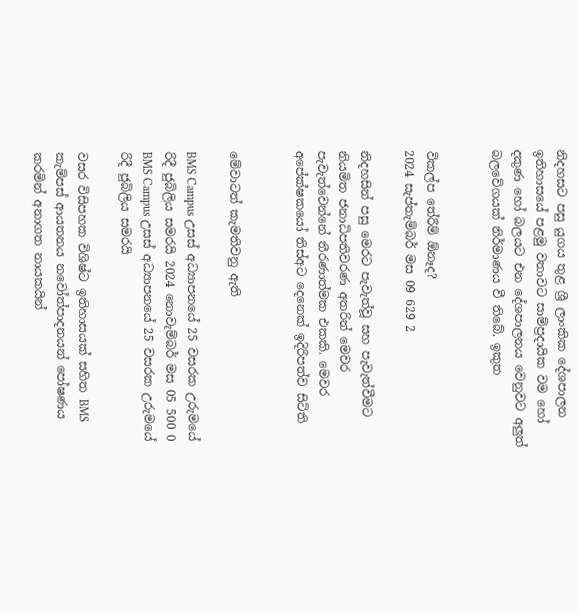නිදහසට පසු යුගය තුළ ශ්‍රී ලාංකික දේශපාලන ඉතිහාසයේ පළමු වතාවට සාම්ප්‍රදායික වම හෝ දකුණ හෝ බලයට එන දේශපාලනය වෙනුවට අලුත් බලවේගයක් නිර්මාණය වී තිබේ. ඉකුත


විකල්ප තේරීම් ඕනෑද?
2024 සැප්තැම්බර් මස 09 629 2

නිදහසින් පසු මෙරට පැවැත්වූ සහ පැවැත්වීමට නියමිත ජනාධිපතිවරණ අතරින් මෙවර පැවැත්වෙන්නේ තීරණාත්මක එකකි. මෙවර අපේක්ෂකයෝ තිස්අට දෙනෙක් ඉදිරිපත්ව සිටිති


මේවාටත් කැමතිවනු ඇති

BMS Campus උසස් අධ්‍යාපනයේ 25 වසරක උරුමයේ රිදී ජුබිලිය සමරයි 2024 නොවැම්බර් මස 05 500 0
BMS Campus උසස් අධ්‍යාපනයේ 25 වසරක උරුමයේ රිදී ජුබිලිය සමරයි

වසර විසිපහක විශිෂ්ට ඉතිහාසයක් සහිත BMS කැම්පස් ආයතනය නවෝත්පාදනයන් පෝෂණය කරමින් අනාගත නායකයින්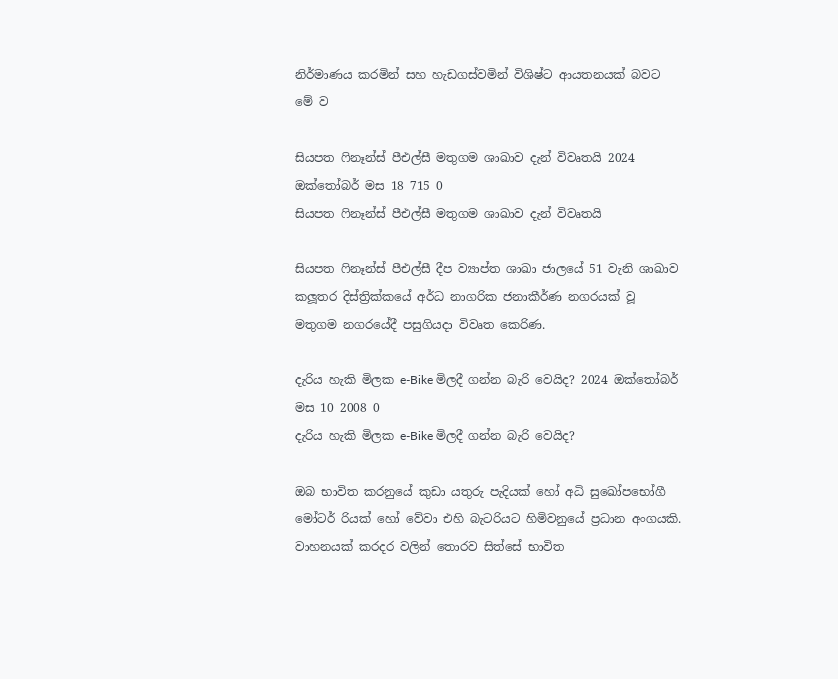නිර්මාණය කරමින් සහ හැඩගස්වමින් විශිෂ්ට ආයතනයක් බවට මේ ව

සියපත ෆිනෑන්ස් පීඑල්සී මතුගම ශාඛාව දැන් විවෘතයි 2024 ඔක්තෝබර් මස 18 715 0
සියපත ෆිනෑන්ස් පීඑල්සී මතුගම ශාඛාව දැන් විවෘතයි

සියපත ෆිනෑන්ස් පීඑල්සී දීප ව්‍යාප්ත ශාඛා ජාලයේ 51 වැනි ශාඛාව කලූතර දිස්ත්‍රික්කයේ අර්ධ නාගරික ජනාකීර්ණ නගරයක් වූ මතුගම නගරයේදී පසුගියදා විවෘත කෙරිණ.

දැරිය හැකි මිලක e-Bike මිලදී ගන්න බැරි වෙයිද? 2024 ඔක්තෝබර් මස 10 2008 0
දැරිය හැකි මිලක e-Bike මිලදී ගන්න බැරි වෙයිද?

ඔබ භාවිත කරනුයේ කුඩා යතුරු පැදියක් හෝ අධි සුඛෝපභෝගී මෝටර් රියක් හෝ වේවා එහි බැටරියට හිමිවනුයේ ප්‍රධාන අංගයකි. වාහනයක් කරදර වලින් තොරව සිත්සේ භාවිත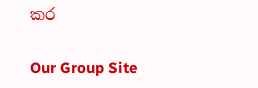කර

Our Group Site